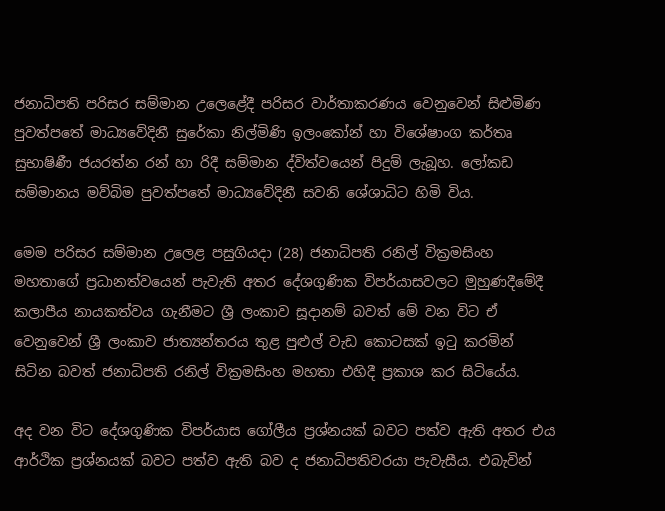ජනාධිපති පරිසර සම්මාන උලෙළේදී පරිසර වාර්තාකරණය වෙනුවෙන් සිළුමිණ පුවත්පතේ මාධ්‍යවේදිනී සුරේකා නිල්මිණි ඉලංකෝන් හා විශේෂාංග කර්තෘ සුභාෂිණී ජයරත්න රන් හා රිදී සම්මාන ද්විත්වයෙන් පිදුම් ලැබූහ. ලෝකඩ සම්මානය මව්බිම පුවත්පතේ මාධ්‍යවේදිනී සවනි ශේශාධිට හිමි විය.

මෙම පරිසර සම්මාන උලෙළ පසුගියදා (28) ජනාධිපති රනිල් වික්‍රමසිංහ මහතාගේ ප්‍රධානත්වයෙන් පැවැති අතර දේශගුණික විපර්යාසවලට මුහුණදීමේදී කලාපීය නායකත්වය ගැනීමට ශ්‍රී ලංකාව සූදානම් බවත් මේ වන විට ඒ වෙනුවෙන් ශ්‍රී ලංකාව ජාත්‍යන්තරය තුළ පුළුල් වැඩ කොටසක් ඉටු කරමින් සිටින බවත් ජනාධිපති රනිල් වික්‍රමසිංහ මහතා එහිදී ප්‍රකාශ කර සිටියේය.

අද වන විට දේශගුණික විපර්යාස ගෝලීය ප්‍රශ්නයක් බවට පත්ව ඇති අතර එය ආර්ථික ප්‍රශ්නයක් බවට පත්ව ඇති බව ද ජනාධිපතිවරයා පැවැසීය. එබැවින්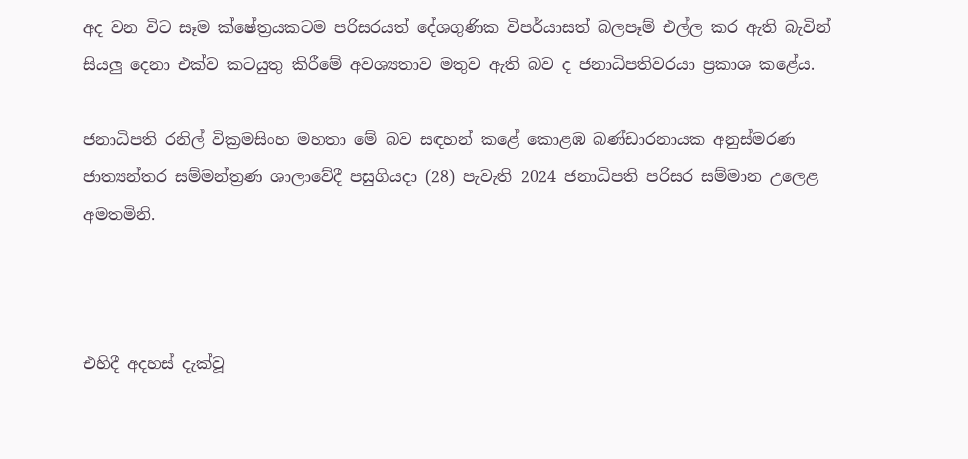අද වන විට සෑම ක්ෂේත්‍රයකටම පරිසරයත් දේශගුණික විපර්යාසත් බලපෑම් එල්ල කර ඇති බැවින් සියලු දෙනා එක්ව කටයුතු කිරීමේ අවශ්‍යතාව මතුව ඇති බව ද ජනාධිපතිවරයා ප්‍රකාශ කළේය.

ජනාධිපති රනිල් වික්‍රමසිංහ මහතා මේ බව සඳහන් කළේ කොළඹ බණ්ඩාරනායක අනුස්මරණ ජාත්‍යන්තර සම්මන්ත්‍රණ ශාලාවේදී පසුගියදා (28) පැවැති 2024 ජනාධිපති පරිසර සම්මාන උලෙළ අමතමිනි.



එහිදී අදහස් දැක්වූ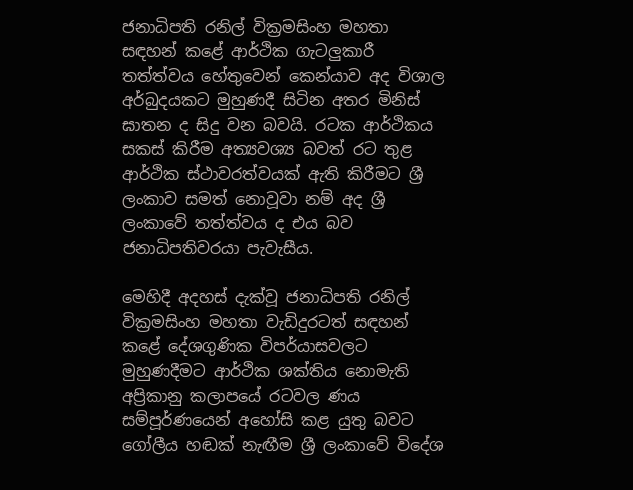ජනාධිපති රනිල් වික්‍රමසිංහ මහතා සඳහන් කළේ ආර්ථික ගැටලුකාරී තත්ත්වය හේතුවෙන් කෙන්යාව අද විශාල අර්බුදයකට මුහුණදී සිටින අතර මිනිස් ඝාතන ද සිදු වන බවයි. රටක ආර්ථිකය සකස් කිරීම අත්‍යවශ්‍ය බවත් රට තුළ ආර්ථික ස්ථාවරත්වයක් ඇති කිරීමට ශ්‍රී ලංකාව සමත් නොවූවා නම් අද ශ්‍රී ලංකාවේ තත්ත්වය ද එය බව ජනාධිපතිවරයා පැවැසීය.

මෙහිදී අදහස් දැක්වූ ජනාධිපති රනිල් වික්‍රමසිංහ මහතා වැඩිදුරටත් සඳහන් කළේ දේශගුණික විපර්යාසවලට මුහුණදීමට ආර්ථික ශක්තිය නොමැති අප්‍රිකානු කලාපයේ රටවල ණය සම්පූර්ණයෙන් අහෝසි කළ යුතු බවට ගෝලීය හඬක් නැඟීම ශ්‍රී ලංකාවේ විදේශ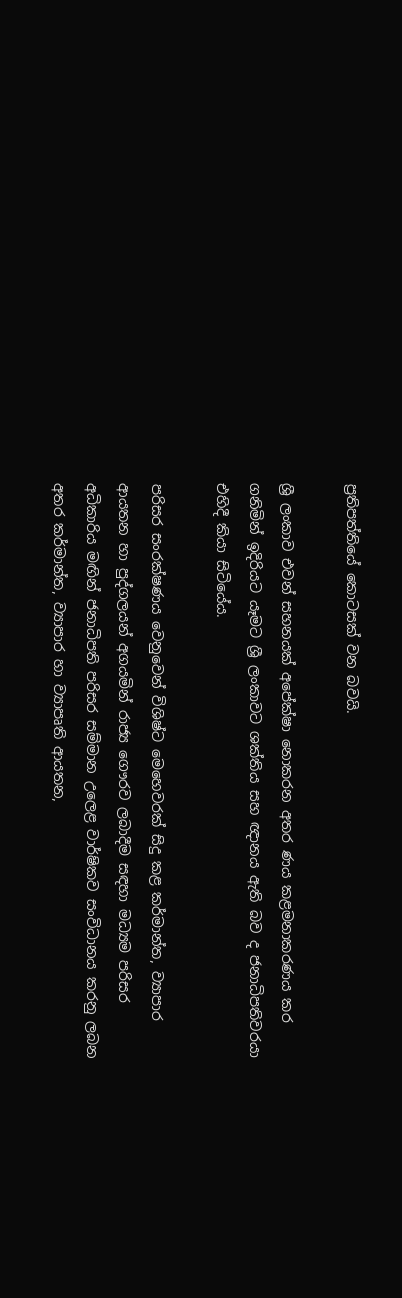ප්‍රතිපත්තියේ කොටසක් වන බවයි.

ශ්‍රී ලංකාව එවන් සහනයක් අපේක්ෂා නොකරන අතර ණය කළමනාකරණය කර ගනිමින් ඉදිරියට යෑමට ශ්‍රී ලංකාවට ශක්තිය සහ ඥානය ඇති බව ද ජනාධිපතිවරයා එහිදී කියා සිටියේය.

පරිසර සංරක්ෂණය වෙනුවෙන් විශිෂ්ට මෙහෙවරක් සිදු කළ කර්මාන්ත, ව්‍යාපාර ආයතන හා පුද්ගලයන් අගයමින් රාජ්‍ය ගෞරව ලබාදීම සඳහා මධ්‍යම පරිසර අධිකාරිය මඟින් ජනාධිපති පරිසර සම්මාන උලෙළ වාර්ෂිකව සංවිධානය කරනු ලබන අතර කර්මාන්ත, ව්‍යාපාර හා ව්‍යාපෘති ආයතන,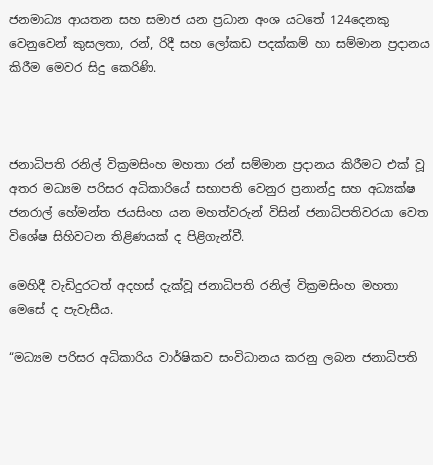ජනමාධ්‍ය ආයතන සහ සමාජ යන ප්‍රධාන අංශ යටතේ 124දෙනකු වෙනුවෙන් කුසලතා, රන්, රිදී සහ ලෝකඩ පදක්කම් හා සම්මාන ප්‍රදානය කිරීම මෙවර සිදු කෙරිණි.



ජනාධිපති රනිල් වික්‍රමසිංහ මහතා රන් සම්මාන ප්‍රදානය කිරීමට එක් වූ අතර මධ්‍යම පරිසර අධිකාරියේ සභාපති වෙනුර ප්‍රනාන්දු සහ අධ්‍යක්ෂ ජනරාල් හේමන්ත ජයසිංහ යන මහත්වරුන් විසින් ජනාධිපතිවරයා වෙත විශේෂ සිහිවටන තිළිණයක් ද පිළිගැන්වී.

මෙහිදී වැඩිදුරටත් අදහස් දැක්වූ ජනාධිපති රනිල් වික්‍රමසිංහ මහතා මෙසේ ද පැවැසීය.

“මධ්‍යම පරිසර අධිකාරිය වාර්ෂිකව සංවිධානය කරනු ලබන ජනාධිපති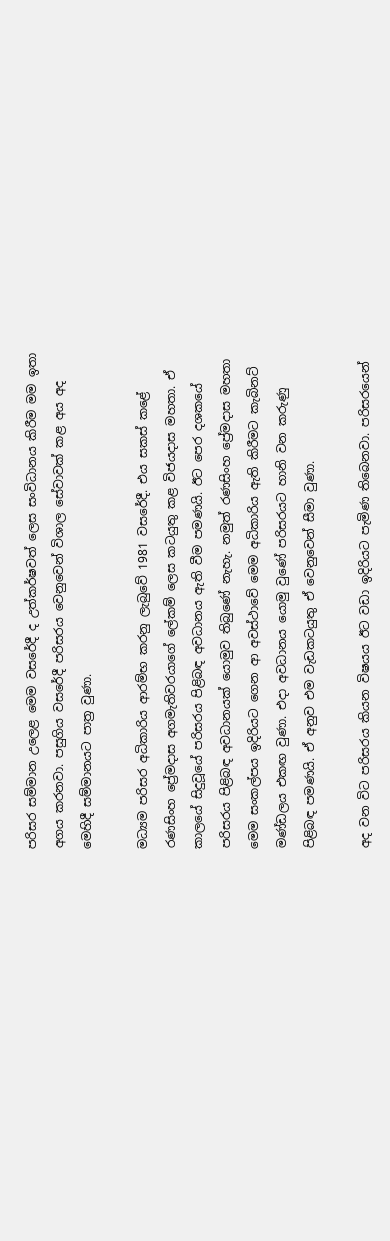පරිසර සම්මාන උලෙළ මෙම වසරේදී ද උත්කර්ෂවත් ලෙස සංවිධානය කිරීම මම ඉතා අගය කරනවා. පසුගිය වසරේදී පරිසරය වෙනුවෙන් විශාල සේවාවක් කළ අය අද මෙහිදී සම්මානයට පාත්‍ර වුණා.

මධ්‍යම පරිසර අධිකාරිය ආරම්භ කරනු ලැබුවේ 1981 වසරේදී. එය සකස් කළේ රණසිංහ ප්‍රේමදාස අගමැතිවරයාගේ ලේකම් ලෙස කටයුතු කළ විජයදාස මහතා. ඒ කාලයේ සිදුවූයේ පරිසරය පිළිබඳ අවධානය ඇති වීම පමණයි. ඊට පෙර දශකයේ පරිසරය පිළිබඳ අවධානයක් යොමුව තිබුණේ නැහැ. නමුත් රණසිංහ ප්‍රේමදාස මහතා මෙම සංකල්පය ඉදිරියට ගෙන ආ අවස්ථාවේ මෙම අධිකාරිය ඇති කිරීමට කැබිනට් මණ්ඩලය එකඟ වුණා. එදා අවධානය යොමු වුණේ පරිසරයට හානි වන කරුණු පිළිබඳ පමණයි. ඒ අනුව එම වැඩකටයුතු ඒ වෙනුවෙන් සීමා වුණා.

අද වන විට පරිසරය කියන විෂයය ඊට වඩා ඉදිරියට පැමිණ තිබෙනවා. පරිසරයෙන්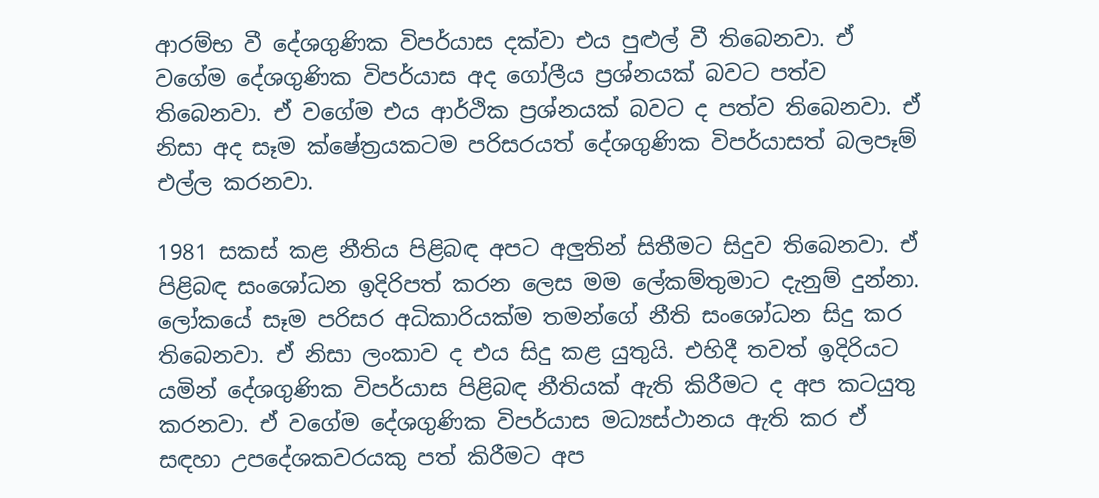ආරම්භ වී දේශගුණික විපර්යාස දක්වා එය පුළුල් වී තිබෙනවා. ඒ වගේම දේශගුණික විපර්යාස අද ගෝලීය ප්‍රශ්නයක් බවට පත්ව තිබෙනවා. ඒ වගේම එය ආර්ථික ප්‍රශ්නයක් බවට ද පත්ව තිබෙනවා. ඒ නිසා අද සෑම ක්ෂේත්‍රයකටම පරිසරයත් දේශගුණික විපර්යාසත් බලපෑම් එල්ල කරනවා.

1981 සකස් කළ නීතිය පිළිබඳ අපට අලුතින් සිතීමට සිදුව තිබෙනවා. ඒ පිළිබඳ සංශෝධන ඉදිරිපත් කරන ලෙස මම ලේකම්තුමාට දැනුම් දුන්නා. ලෝකයේ සෑම පරිසර අධිකාරියක්ම තමන්ගේ නීති සංශෝධන සිදු කර තිබෙනවා. ඒ නිසා ලංකාව ද එය සිදු කළ යුතුයි. එහිදී තවත් ඉදිරියට යමින් දේශගුණික විපර්යාස පිළිබඳ නීතියක් ඇති කිරීමට ද අප කටයුතු කරනවා. ඒ වගේම දේශගුණික විපර්යාස මධ්‍යස්ථානය ඇති කර ඒ සඳහා උපදේශකවරයකු පත් කිරීමට අප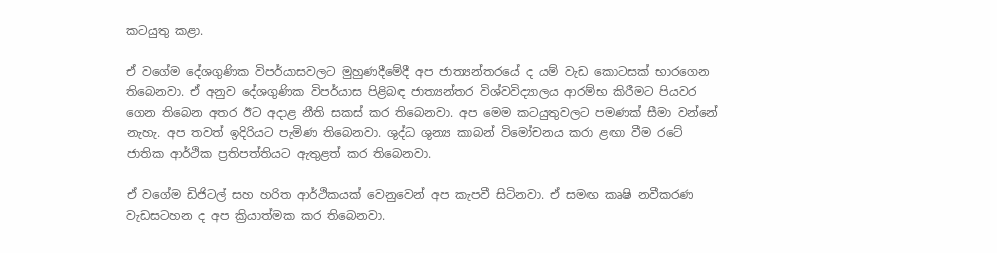කටයුතු කළා.

ඒ වගේම දේශගුණික විපර්යාසවලට මුහුණදීමේදී අප ජාත්‍යන්තරයේ ද යම් වැඩ කොටසක් භාරගෙන තිබෙනවා. ඒ අනුව දේශගුණික විපර්යාස පිළිබඳ ජාත්‍යන්තර විශ්වවිද්‍යාලය ආරම්භ කිරීමට පියවර ගෙන තිබෙන අතර ඊට අදාළ නීති සකස් කර තිබෙනවා. අප මෙම කටයුතුවලට පමණක් සීමා වන්නේ නැහැ. අප තවත් ඉදිරියට පැමිණ තිබෙනවා. ශුද්ධ ශුන්‍ය කාබන් විමෝචනය කරා ළඟා වීම රටේ ජාතික ආර්ථික ප්‍රතිපත්තියට ඇතුළත් කර තිබෙනවා.

ඒ වගේම ඩිජිටල් සහ හරිත ආර්ථිකයක් වෙනුවෙන් අප කැපවී සිටිනවා. ඒ සමඟ කෘෂි නවීකරණ වැඩසටහන ද අප ක්‍රියාත්මක කර තිබෙනවා.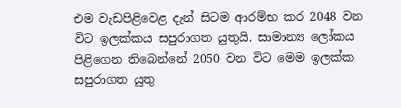එම වැඩපිළිවෙළ දැන් සිටම ආරම්භ කර 2048 වන විට ඉලක්කය සපුරාගත යුතුයි. සාමාන්‍ය ලෝකය පිළිගෙන තිබෙන්නේ 2050 වන විට මෙම ඉලක්ක සපුරාගත යුතු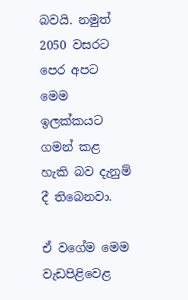බවයි. නමුත් 2050 වසරට පෙර අපට මෙම ඉලක්කයට ගමන් කළ හැකි බව දැනුම් දී තිබෙනවා.

ඒ වගේම මෙම වැඩපිළිවෙළ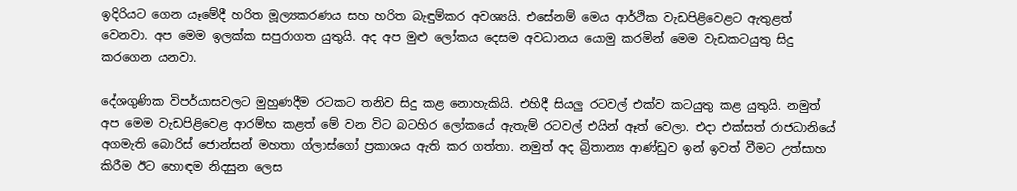ඉදිරියට ගෙන යෑමේදී හරිත මූල්‍යකරණය සහ හරිත බැඳුම්කර අවශ්‍යයි. එසේනම් මෙය ආර්ථික වැඩපිළිවෙළට ඇතුළත් වෙනවා. අප මෙම ඉලක්ක සපුරාගත යුතුයි. අද අප මුළු ලෝකය දෙසම අවධානය යොමු කරමින් මෙම වැඩකටයුතු සිදු කරගෙන යනවා.

දේශගුණික විපර්යාසවලට මුහුණදීම රටකට තනිව සිදු කළ නොහැකියි. එහිදී සියලු රටවල් එක්ව කටයුතු කළ යුතුයි. නමුත් අප මෙම වැඩපිළිවෙළ ආරම්භ කළත් මේ වන විට බටහිර ලෝකයේ ඇතැම් රටවල් එයින් ඈත් වෙලා. එදා එක්සත් රාජධානියේ අගමැති බොරිස් ජොන්සන් මහතා ග්ලාස්ගෝ ප්‍රකාශය ඇති කර ගත්තා. නමුත් අද බ්‍රිතාන්‍ය ආණ්ඩුව ඉන් ඉවත් වීමට උත්සාහ කිරීම ඊට හොඳම නිදසුන ලෙස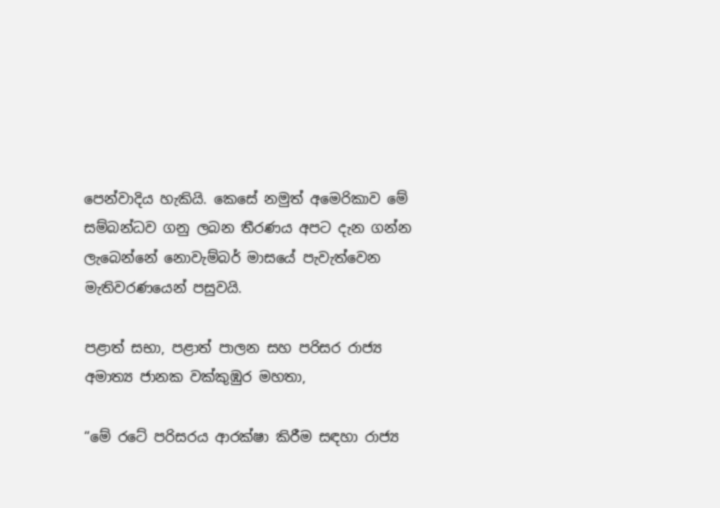පෙන්වාදිය හැකියි. කෙසේ නමුත් අමෙරිකාව මේ සම්බන්ධව ගනු ලබන තීරණය අපට දැන ගන්න ලැබෙන්නේ නොවැම්බර් මාසයේ පැවැත්වෙන මැතිවරණයෙන් පසුවයි.

පළාත් සභා, පළාත් පාලන සහ පරිසර රාජ්‍ය අමාත්‍ය ජානක වක්කුඹුර මහතා,

“මේ රටේ පරිසරය ආරක්ෂා කිරීම සඳහා රාජ්‍ය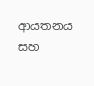ආයතනය සහ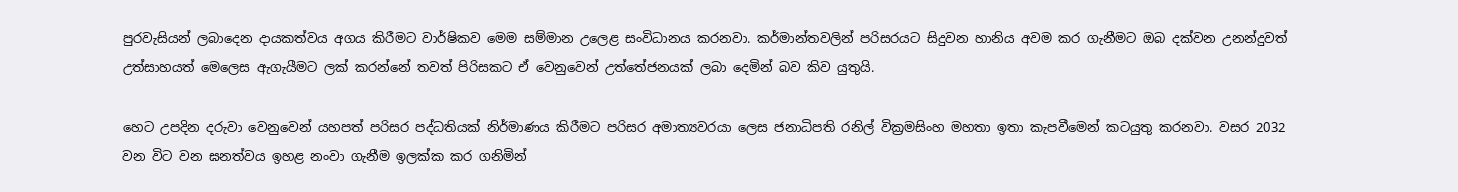පුරවැසියන් ලබාදෙන දායකත්වය අගය කිරීමට වාර්ෂිකව මෙම සම්මාන උලෙළ සංවිධානය කරනවා. කර්මාන්තවලින් පරිසරයට සිදුවන හානිය අවම කර ගැනීමට ඔබ දක්වන උනන්දුවත් උත්සාහයත් මෙලෙස ඇගැයීමට ලක් කරන්නේ තවත් පිරිසකට ඒ වෙනුවෙන් උත්තේජනයක් ලබා දෙමින් බව කිව යුතුයි.

හෙට උපදින දරුවා වෙනුවෙන් යහපත් පරිසර පද්ධතියක් නිර්මාණය කිරීමට පරිසර අමාත්‍යවරයා ලෙස ජනාධිපති රනිල් වික්‍රමසිංහ මහතා ඉතා කැපවීමෙන් කටයුතු කරනවා. වසර 2032 වන විට වන ඝනත්වය ඉහළ නංවා ගැනීම ඉලක්ක කර ගනිමින්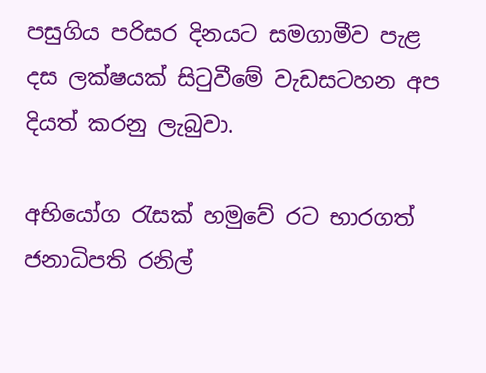පසුගිය පරිසර දිනයට සමගාමීව පැළ දස ලක්ෂයක් සිටුවීමේ වැඩසටහන අප දියත් කරනු ලැබුවා.

අභියෝග රැසක් හමුවේ රට භාරගත් ජනාධිපති රනිල්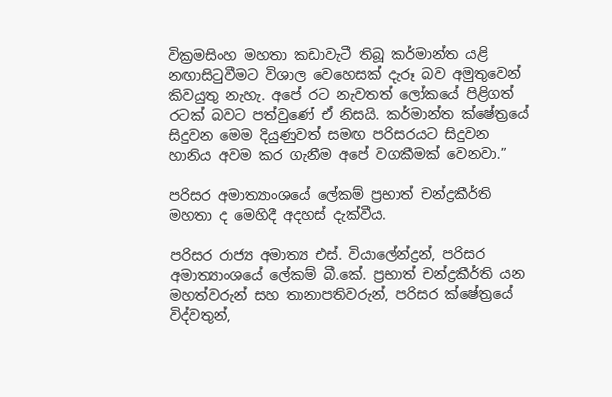වික්‍රමසිංහ මහතා කඩාවැටී තිබූ කර්මාන්ත යළි නඟාසිටුවීමට විශාල වෙහෙසක් දැරූ බව අමුතුවෙන් කිවයුතු නැහැ. අපේ රට නැවතත් ලෝකයේ පිළිගත් රටක් බවට පත්වුණේ ඒ නිසයි. කර්මාන්ත ක්ෂේත්‍රයේ සිදුවන මෙම දියුණුවත් සමඟ පරිසරයට සිදුවන හානිය අවම කර ගැනීම අපේ වගකීමක් වෙනවා.”

පරිසර අමාත්‍යාංශයේ ලේකම් ප්‍රභාත් චන්ද්‍රකීර්ති මහතා ද මෙහිදී අදහස් දැක්වීය.

පරිසර රාජ්‍ය අමාත්‍ය එස්. වියාලේන්ද්‍රන්, පරිසර අමාත්‍යාංශයේ ලේකම් බී.කේ. ප්‍රභාත් චන්ද්‍රකීර්ති යන මහත්වරුන් සහ තානාපතිවරුන්, පරිසර ක්ෂේත්‍රයේ විද්වතුන්,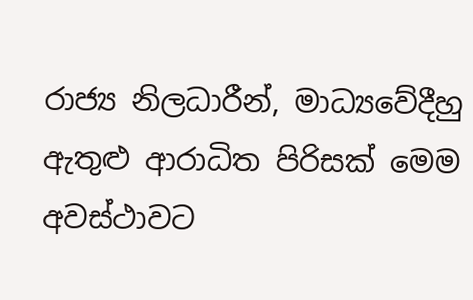රාජ්‍ය නිලධාරීන්, මාධ්‍යවේදීහු ඇතුළු ආරාධිත පිරිසක් මෙම අවස්ථාවට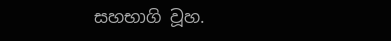සහභාගි වූහ.